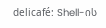delicafé: Shell-ის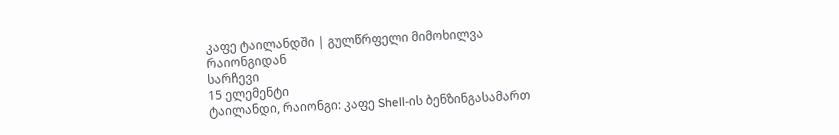კაფე ტაილანდში | გულწრფელი მიმოხილვა რაიონგიდან
სარჩევი
15 ელემენტი
ტაილანდი, რაიონგი: კაფე Shell-ის ბენზინგასამართ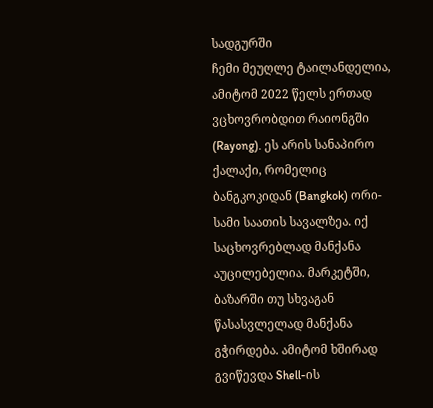სადგურში
ჩემი მეუღლე ტაილანდელია, ამიტომ 2022 წელს ერთად ვცხოვრობდით რაიონგში (Rayong). ეს არის სანაპირო ქალაქი, რომელიც ბანგკოკიდან (Bangkok) ორი-სამი საათის სავალზეა. იქ საცხოვრებლად მანქანა აუცილებელია. მარკეტში, ბაზარში თუ სხვაგან წასასვლელად მანქანა გჭირდება. ამიტომ ხშირად გვიწევდა Shell-ის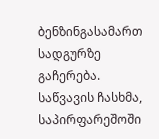ბენზინგასამართ სადგურზე გაჩერება. საწვავის ჩასხმა, საპირფარეშოში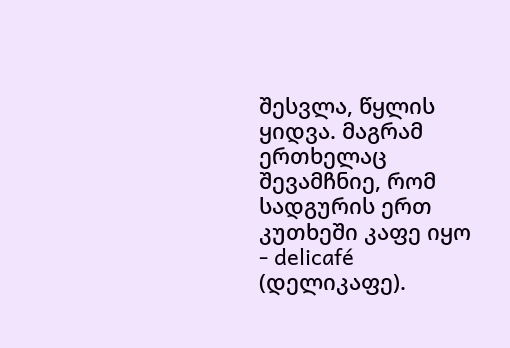შესვლა, წყლის ყიდვა. მაგრამ ერთხელაც შევამჩნიე, რომ სადგურის ერთ კუთხეში კაფე იყო - delicafé (დელიკაფე).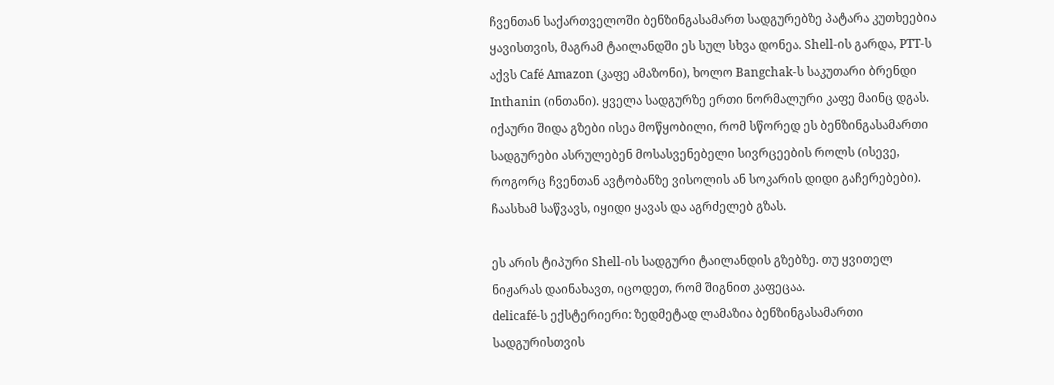ჩვენთან საქართველოში ბენზინგასამართ სადგურებზე პატარა კუთხეებია ყავისთვის, მაგრამ ტაილანდში ეს სულ სხვა დონეა. Shell-ის გარდა, PTT-ს აქვს Café Amazon (კაფე ამაზონი), ხოლო Bangchak-ს საკუთარი ბრენდი Inthanin (ინთანი). ყველა სადგურზე ერთი ნორმალური კაფე მაინც დგას. იქაური შიდა გზები ისეა მოწყობილი, რომ სწორედ ეს ბენზინგასამართი სადგურები ასრულებენ მოსასვენებელი სივრცეების როლს (ისევე, როგორც ჩვენთან ავტობანზე ვისოლის ან სოკარის დიდი გაჩერებები). ჩაასხამ საწვავს, იყიდი ყავას და აგრძელებ გზას.

ეს არის ტიპური Shell-ის სადგური ტაილანდის გზებზე. თუ ყვითელ ნიჟარას დაინახავთ, იცოდეთ, რომ შიგნით კაფეცაა.
delicafé-ს ექსტერიერი: ზედმეტად ლამაზია ბენზინგასამართი სადგურისთვის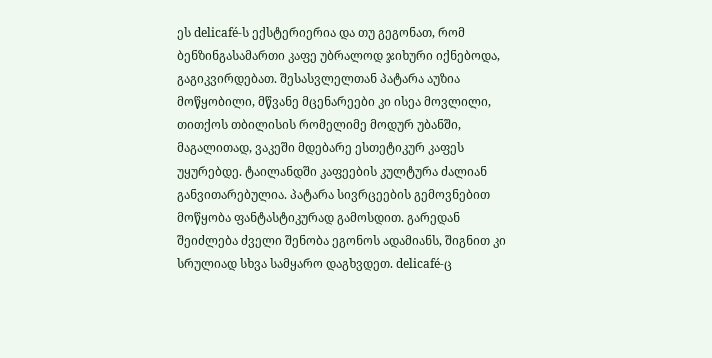ეს delicafé-ს ექსტერიერია და თუ გეგონათ, რომ ბენზინგასამართი კაფე უბრალოდ ჯიხური იქნებოდა, გაგიკვირდებათ. შესასვლელთან პატარა აუზია მოწყობილი, მწვანე მცენარეები კი ისეა მოვლილი, თითქოს თბილისის რომელიმე მოდურ უბანში, მაგალითად, ვაკეში მდებარე ესთეტიკურ კაფეს უყურებდე. ტაილანდში კაფეების კულტურა ძალიან განვითარებულია. პატარა სივრცეების გემოვნებით მოწყობა ფანტასტიკურად გამოსდით. გარედან შეიძლება ძველი შენობა ეგონოს ადამიანს, შიგნით კი სრულიად სხვა სამყარო დაგხვდეთ. delicafé-ც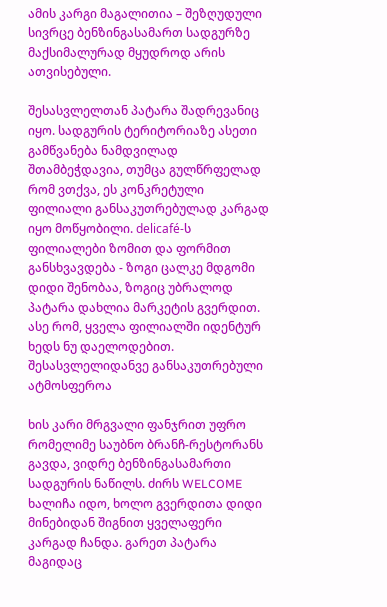ამის კარგი მაგალითია – შეზღუდული სივრცე ბენზინგასამართ სადგურზე მაქსიმალურად მყუდროდ არის ათვისებული.

შესასვლელთან პატარა შადრევანიც იყო. სადგურის ტერიტორიაზე ასეთი გამწვანება ნამდვილად შთამბეჭდავია, თუმცა გულწრფელად რომ ვთქვა, ეს კონკრეტული ფილიალი განსაკუთრებულად კარგად იყო მოწყობილი. delicafé-ს ფილიალები ზომით და ფორმით განსხვავდება - ზოგი ცალკე მდგომი დიდი შენობაა, ზოგიც უბრალოდ პატარა დახლია მარკეტის გვერდით. ასე რომ, ყველა ფილიალში იდენტურ ხედს ნუ დაელოდებით.
შესასვლელიდანვე განსაკუთრებული ატმოსფეროა

ხის კარი მრგვალი ფანჯრით უფრო რომელიმე საუბნო ბრანჩ-რესტორანს გავდა, ვიდრე ბენზინგასამართი სადგურის ნაწილს. ძირს WELCOME ხალიჩა იდო, ხოლო გვერდითა დიდი მინებიდან შიგნით ყველაფერი კარგად ჩანდა. გარეთ პატარა მაგიდაც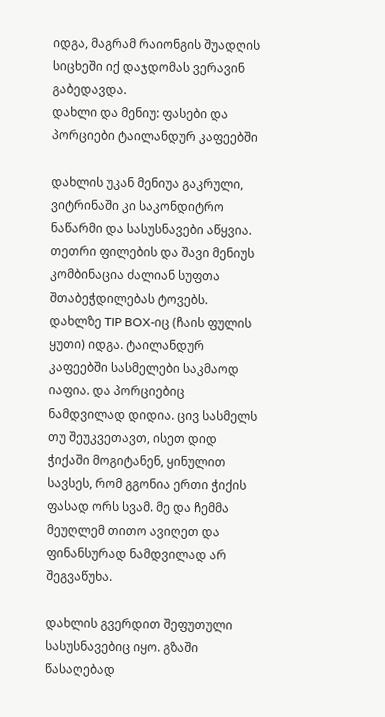იდგა, მაგრამ რაიონგის შუადღის სიცხეში იქ დაჯდომას ვერავინ გაბედავდა.
დახლი და მენიუ: ფასები და პორციები ტაილანდურ კაფეებში

დახლის უკან მენიუა გაკრული, ვიტრინაში კი საკონდიტრო ნაწარმი და სასუსნავები აწყვია. თეთრი ფილების და შავი მენიუს კომბინაცია ძალიან სუფთა შთაბეჭდილებას ტოვებს. დახლზე TIP BOX-იც (ჩაის ფულის ყუთი) იდგა. ტაილანდურ კაფეებში სასმელები საკმაოდ იაფია. და პორციებიც ნამდვილად დიდია. ცივ სასმელს თუ შეუკვეთავთ, ისეთ დიდ ჭიქაში მოგიტანენ, ყინულით სავსეს, რომ გგონია ერთი ჭიქის ფასად ორს სვამ. მე და ჩემმა მეუღლემ თითო ავიღეთ და ფინანსურად ნამდვილად არ შეგვაწუხა.

დახლის გვერდით შეფუთული სასუსნავებიც იყო. გზაში წასაღებად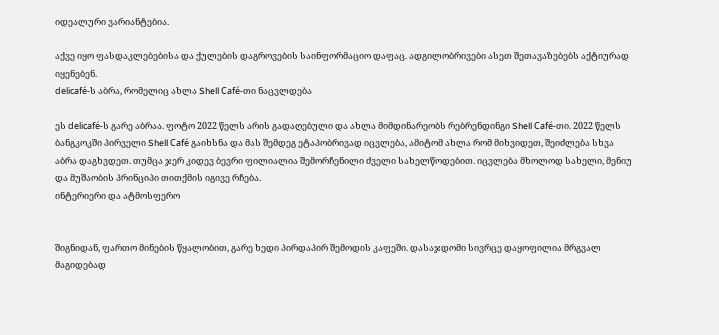იდეალური ვარიანტებია.

აქვე იყო ფასდაკლებებისა და ქულების დაგროვების საინფორმაციო დაფაც. ადგილობრივები ასეთ შეთავაზებებს აქტიურად იყენებენ.
delicafé-ს აბრა, რომელიც ახლა Shell Café-თი ნაცვლდება

ეს delicafé-ს გარე აბრაა. ფოტო 2022 წელს არის გადაღებული და ახლა მიმდინარეობს რებრენდინგი Shell Café-თი. 2022 წელს ბანგკოკში პირველი Shell Café გაიხსნა და მას შემდეგ ეტაპობრივად იცვლება, ამიტომ ახლა რომ მიხვიდეთ, შეიძლება სხვა აბრა დაგხვდეთ. თუმცა ჯერ კიდევ ბევრი ფილიალია შემორჩენილი ძველი სახელწოდებით. იცვლება მხოლოდ სახელი, მენიუ და მუშაობის პრინციპი თითქმის იგივე რჩება.
ინტერიერი და ატმოსფერო


შიგნიდან, ფართო მინების წყალობით, გარე ხედი პირდაპირ შემოდის კაფეში. დასაჯდომი სივრცე დაყოფილია მრგვალ მაგიდებად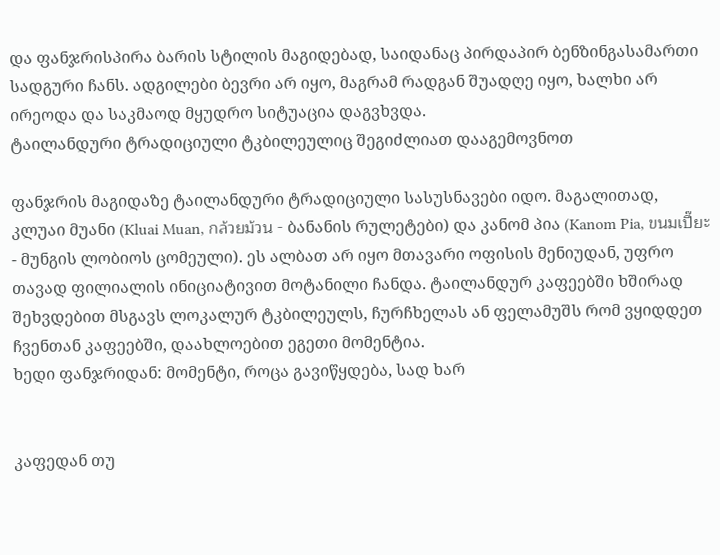და ფანჯრისპირა ბარის სტილის მაგიდებად, საიდანაც პირდაპირ ბენზინგასამართი სადგური ჩანს. ადგილები ბევრი არ იყო, მაგრამ რადგან შუადღე იყო, ხალხი არ ირეოდა და საკმაოდ მყუდრო სიტუაცია დაგვხვდა.
ტაილანდური ტრადიციული ტკბილეულიც შეგიძლიათ დააგემოვნოთ

ფანჯრის მაგიდაზე ტაილანდური ტრადიციული სასუსნავები იდო. მაგალითად, კლუაი მუანი (Kluai Muan, กล้วยม้วน - ბანანის რულეტები) და კანომ პია (Kanom Pia, ขนมเปี๊ยะ - მუნგის ლობიოს ცომეული). ეს ალბათ არ იყო მთავარი ოფისის მენიუდან, უფრო თავად ფილიალის ინიციატივით მოტანილი ჩანდა. ტაილანდურ კაფეებში ხშირად შეხვდებით მსგავს ლოკალურ ტკბილეულს, ჩურჩხელას ან ფელამუშს რომ ვყიდდეთ ჩვენთან კაფეებში, დაახლოებით ეგეთი მომენტია.
ხედი ფანჯრიდან: მომენტი, როცა გავიწყდება, სად ხარ


კაფედან თუ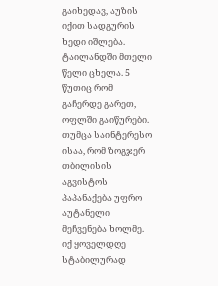გაიხედავ, აუზის იქით სადგურის ხედი იშლება. ტაილანდში მთელი წელი ცხელა. 5 წუთიც რომ გაჩერდე გარეთ, ოფლში გაიწურები. თუმცა საინტერესო ისაა, რომ ზოგჯერ თბილისის აგვისტოს პაპანაქება უფრო აუტანელი მეჩვენება ხოლმე. იქ ყოველდღე სტაბილურად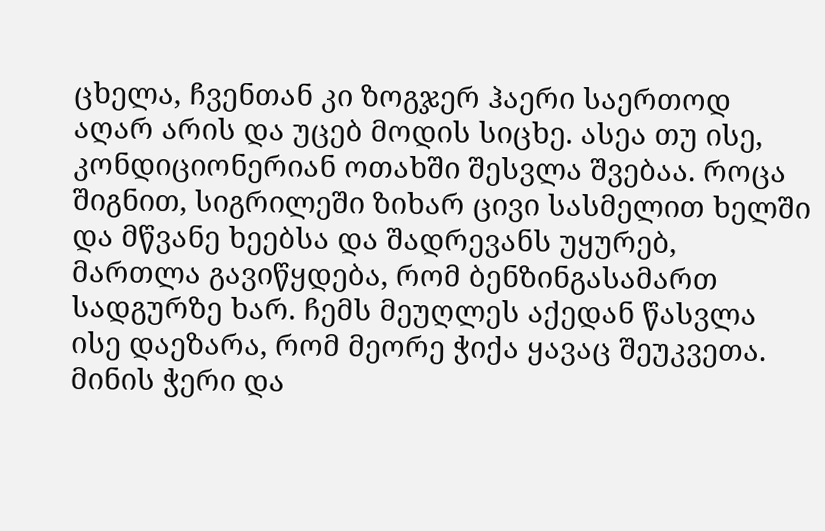ცხელა, ჩვენთან კი ზოგჯერ ჰაერი საერთოდ აღარ არის და უცებ მოდის სიცხე. ასეა თუ ისე, კონდიციონერიან ოთახში შესვლა შვებაა. როცა შიგნით, სიგრილეში ზიხარ ცივი სასმელით ხელში და მწვანე ხეებსა და შადრევანს უყურებ, მართლა გავიწყდება, რომ ბენზინგასამართ სადგურზე ხარ. ჩემს მეუღლეს აქედან წასვლა ისე დაეზარა, რომ მეორე ჭიქა ყავაც შეუკვეთა.
მინის ჭერი და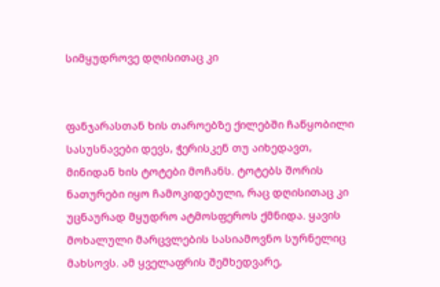სიმყუდროვე დღისითაც კი


ფანჯარასთან ხის თაროებზე ქილებში ჩაწყობილი სასუსნავები დევს, ჭერისკენ თუ აიხედავთ, მინიდან ხის ტოტები მოჩანს. ტოტებს შორის ნათურები იყო ჩამოკიდებული, რაც დღისითაც კი უცნაურად მყუდრო ატმოსფეროს ქმნიდა. ყავის მოხალული მარცვლების სასიამოვნო სურნელიც მახსოვს. ამ ყველაფრის შემხედვარე,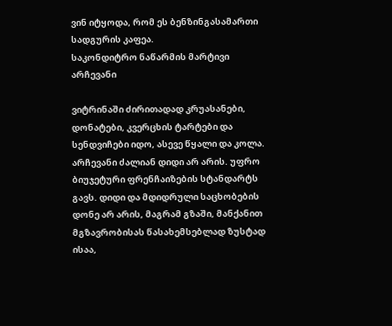ვინ იტყოდა, რომ ეს ბენზინგასამართი სადგურის კაფეა.
საკონდიტრო ნაწარმის მარტივი არჩევანი

ვიტრინაში ძირითადად კრუასანები, დონატები, კვერცხის ტარტები და სენდვიჩები იდო, ასევე წყალი და კოლა. არჩევანი ძალიან დიდი არ არის. უფრო ბიუჯეტური ფრენჩაიზების სტანდარტს გავს. დიდი და მდიდრული საცხობების დონე არ არის, მაგრამ გზაში, მანქანით მგზავრობისას წასახემსებლად ზუსტად ისაა,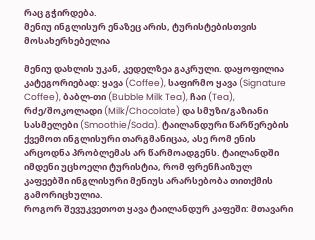რაც გჭირდება.
მენიუ ინგლისურ ენაზეც არის, ტურისტებისთვის მოსახერხებელია

მენიუ დახლის უკან, კედელზეა გაკრული. დაყოფილია კატეგორიებად: ყავა (Coffee), საფირმო ყავა (Signature Coffee), ბაბლ-თი (Bubble Milk Tea), ჩაი (Tea), რძე/შოკოლადი (Milk/Chocolate) და სმუზი/გაზიანი სასმელები (Smoothie/Soda). ტაილანდური წარწერების ქვემოთ ინგლისური თარგმანიცაა, ასე რომ ენის არცოდნა პრობლემას არ წარმოადგენს. ტაილანდში იმდენი უცხოელი ტურისტია, რომ ფრენჩაიზულ კაფეებში ინგლისური მენიუს არარსებობა თითქმის გამორიცხულია.
როგორ შევუკვეთოთ ყავა ტაილანდურ კაფეში: მთავარი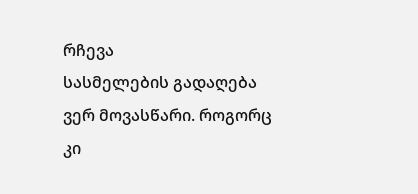რჩევა
სასმელების გადაღება ვერ მოვასწარი. როგორც კი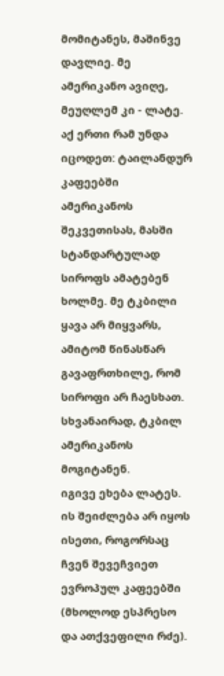მომიტანეს, მაშინვე დავლიე. მე ამერიკანო ავიღე, მეუღლემ კი - ლატე. აქ ერთი რამ უნდა იცოდეთ: ტაილანდურ კაფეებში ამერიკანოს შეკვეთისას, მასში სტანდარტულად სიროფს ამატებენ ხოლმე. მე ტკბილი ყავა არ მიყვარს, ამიტომ წინასწარ გავაფრთხილე, რომ სიროფი არ ჩაესხათ. სხვანაირად, ტკბილ ამერიკანოს მოგიტანენ.
იგივე ეხება ლატეს. ის შეიძლება არ იყოს ისეთი, როგორსაც ჩვენ შევეჩვიეთ ევროპულ კაფეებში (მხოლოდ ესპრესო და ათქვეფილი რძე).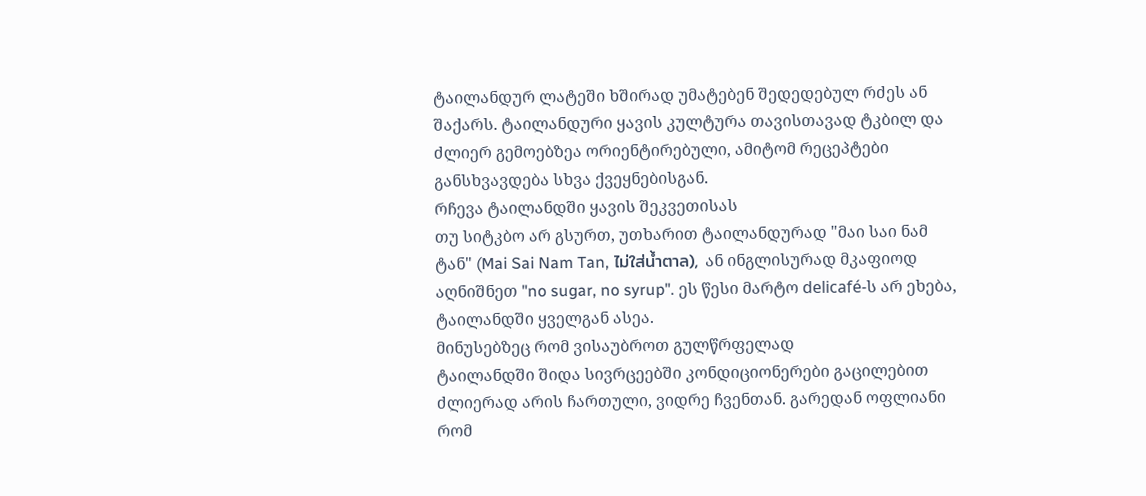ტაილანდურ ლატეში ხშირად უმატებენ შედედებულ რძეს ან შაქარს. ტაილანდური ყავის კულტურა თავისთავად ტკბილ და ძლიერ გემოებზეა ორიენტირებული, ამიტომ რეცეპტები განსხვავდება სხვა ქვეყნებისგან.
რჩევა ტაილანდში ყავის შეკვეთისას
თუ სიტკბო არ გსურთ, უთხარით ტაილანდურად "მაი საი ნამ ტან" (Mai Sai Nam Tan, ไม่ใส่น้ำตาล), ან ინგლისურად მკაფიოდ აღნიშნეთ "no sugar, no syrup". ეს წესი მარტო delicafé-ს არ ეხება, ტაილანდში ყველგან ასეა.
მინუსებზეც რომ ვისაუბროთ გულწრფელად
ტაილანდში შიდა სივრცეებში კონდიციონერები გაცილებით ძლიერად არის ჩართული, ვიდრე ჩვენთან. გარედან ოფლიანი რომ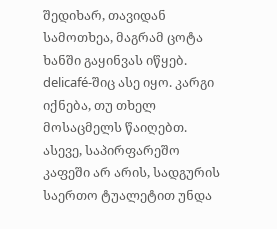შედიხარ, თავიდან სამოთხეა, მაგრამ ცოტა ხანში გაყინვას იწყებ. delicafé-შიც ასე იყო. კარგი იქნება, თუ თხელ მოსაცმელს წაიღებთ. ასევე, საპირფარეშო კაფეში არ არის, სადგურის საერთო ტუალეტით უნდა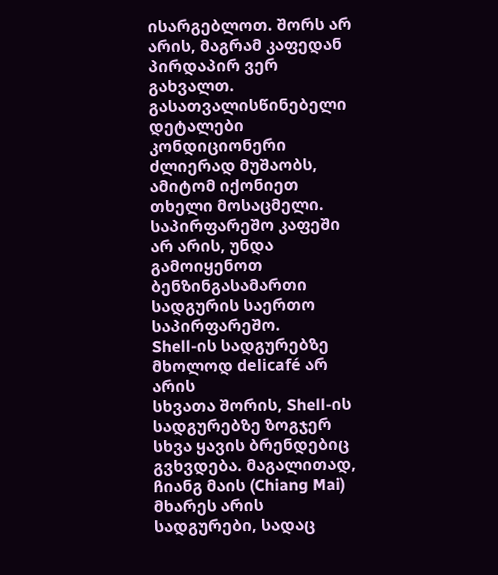ისარგებლოთ. შორს არ არის, მაგრამ კაფედან პირდაპირ ვერ გახვალთ.
გასათვალისწინებელი დეტალები
კონდიციონერი ძლიერად მუშაობს, ამიტომ იქონიეთ თხელი მოსაცმელი. საპირფარეშო კაფეში არ არის, უნდა გამოიყენოთ ბენზინგასამართი სადგურის საერთო საპირფარეშო.
Shell-ის სადგურებზე მხოლოდ delicafé არ არის
სხვათა შორის, Shell-ის სადგურებზე ზოგჯერ სხვა ყავის ბრენდებიც გვხვდება. მაგალითად, ჩიანგ მაის (Chiang Mai) მხარეს არის სადგურები, სადაც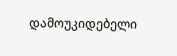დამოუკიდებელი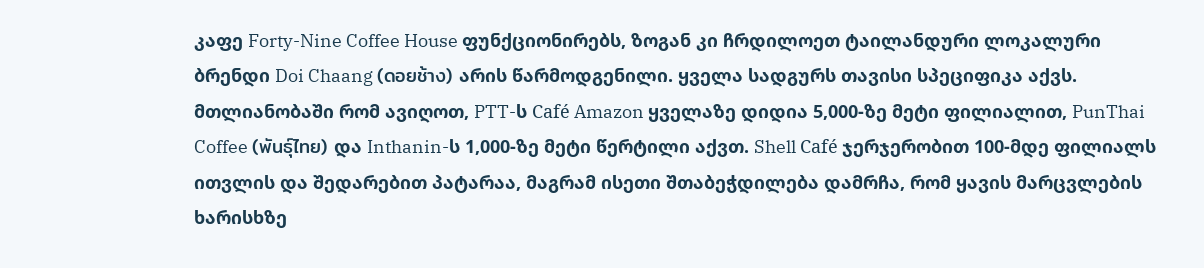კაფე Forty-Nine Coffee House ფუნქციონირებს, ზოგან კი ჩრდილოეთ ტაილანდური ლოკალური ბრენდი Doi Chaang (ดอยช้าง) არის წარმოდგენილი. ყველა სადგურს თავისი სპეციფიკა აქვს. მთლიანობაში რომ ავიღოთ, PTT-ს Café Amazon ყველაზე დიდია 5,000-ზე მეტი ფილიალით, PunThai Coffee (พันธุ์ไทย) და Inthanin-ს 1,000-ზე მეტი წერტილი აქვთ. Shell Café ჯერჯერობით 100-მდე ფილიალს ითვლის და შედარებით პატარაა, მაგრამ ისეთი შთაბეჭდილება დამრჩა, რომ ყავის მარცვლების ხარისხზე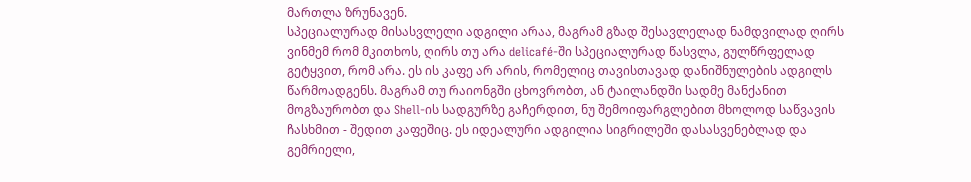მართლა ზრუნავენ.
სპეციალურად მისასვლელი ადგილი არაა, მაგრამ გზად შესავლელად ნამდვილად ღირს
ვინმემ რომ მკითხოს, ღირს თუ არა delicafé-ში სპეციალურად წასვლა, გულწრფელად გეტყვით, რომ არა. ეს ის კაფე არ არის, რომელიც თავისთავად დანიშნულების ადგილს წარმოადგენს. მაგრამ თუ რაიონგში ცხოვრობთ, ან ტაილანდში სადმე მანქანით მოგზაურობთ და Shell-ის სადგურზე გაჩერდით, ნუ შემოიფარგლებით მხოლოდ საწვავის ჩასხმით - შედით კაფეშიც. ეს იდეალური ადგილია სიგრილეში დასასვენებლად და გემრიელი,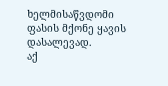ხელმისაწვდომი ფასის მქონე ყავის დასალევად.
აქ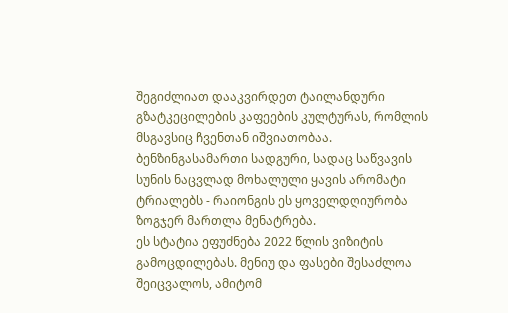შეგიძლიათ დააკვირდეთ ტაილანდური გზატკეცილების კაფეების კულტურას, რომლის მსგავსიც ჩვენთან იშვიათობაა. ბენზინგასამართი სადგური, სადაც საწვავის სუნის ნაცვლად მოხალული ყავის არომატი ტრიალებს - რაიონგის ეს ყოველდღიურობა ზოგჯერ მართლა მენატრება.
ეს სტატია ეფუძნება 2022 წლის ვიზიტის გამოცდილებას. მენიუ და ფასები შესაძლოა შეიცვალოს, ამიტომ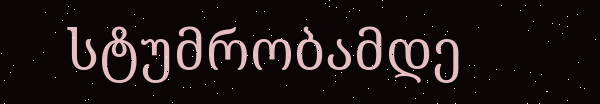სტუმრობამდე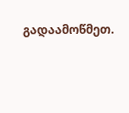გადაამოწმეთ.